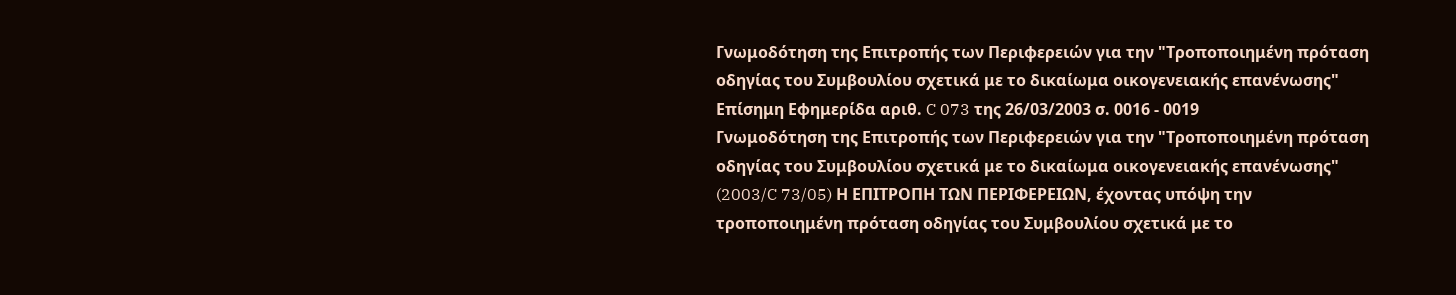Γνωμοδότηση της Επιτροπής των Περιφερειών για την "Τροποποιημένη πρόταση οδηγίας του Συμβουλίου σχετικά με το δικαίωμα οικογενειακής επανένωσης"
Επίσημη Εφημερίδα αριθ. C 073 της 26/03/2003 σ. 0016 - 0019
Γνωμοδότηση της Επιτροπής των Περιφερειών για την "Τροποποιημένη πρόταση οδηγίας του Συμβουλίου σχετικά με το δικαίωμα οικογενειακής επανένωσης" (2003/C 73/05) Η ΕΠΙΤΡΟΠΗ ΤΩΝ ΠΕΡΙΦΕΡΕΙΩΝ, έχοντας υπόψη την τροποποιημένη πρόταση οδηγίας του Συμβουλίου σχετικά με το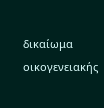δικαίωμα οικογενειακής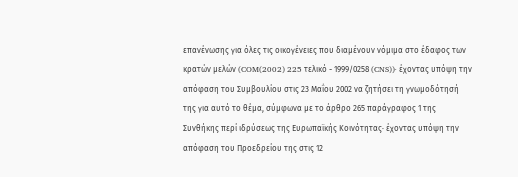επανένωσης για όλες τις οικογένειες που διαμένουν νόμιμα στο έδαφος των κρατών μελών (COM(2002) 225 τελικό - 1999/0258 (CNS))· έχοντας υπόψη την απόφαση του Συμβουλίου στις 23 Μαΐου 2002 να ζητήσει τη γνωμοδότησή της για αυτό το θέμα, σύμφωνα με το άρθρο 265 παράγραφος 1 της Συνθήκης περί ιδρύσεως της Ευρωπαϊκής Κοινότητας· έχοντας υπόψη την απόφαση του Προεδρείου της στις 12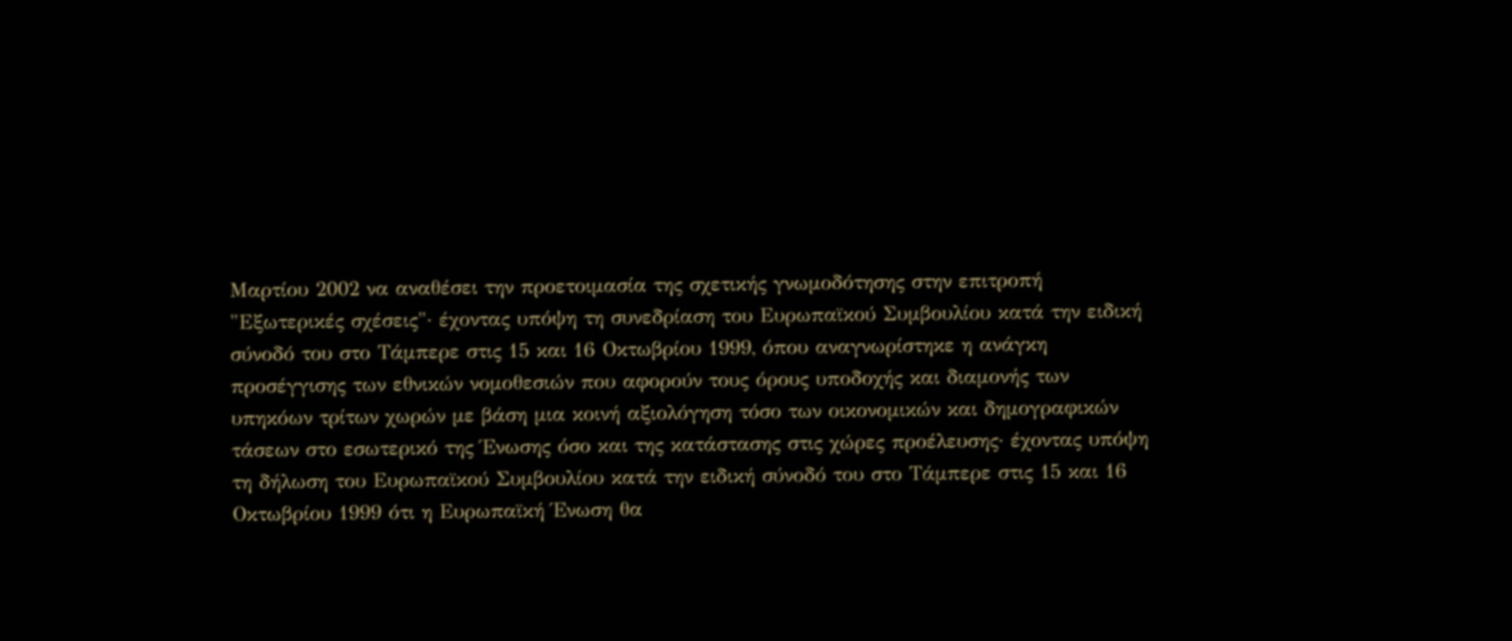Μαρτίου 2002 να αναθέσει την προετοιμασία της σχετικής γνωμοδότησης στην επιτροπή "Εξωτερικές σχέσεις"· έχοντας υπόψη τη συνεδρίαση του Ευρωπαϊκού Συμβουλίου κατά την ειδική σύνοδό του στο Τάμπερε στις 15 και 16 Οκτωβρίου 1999, όπου αναγνωρίστηκε η ανάγκη προσέγγισης των εθνικών νομοθεσιών που αφορούν τους όρους υποδοχής και διαμονής των υπηκόων τρίτων χωρών με βάση μια κοινή αξιολόγηση τόσο των οικονομικών και δημογραφικών τάσεων στο εσωτερικό της Ένωσης όσο και της κατάστασης στις χώρες προέλευσης· έχοντας υπόψη τη δήλωση του Ευρωπαϊκού Συμβουλίου κατά την ειδική σύνοδό του στο Τάμπερε στις 15 και 16 Οκτωβρίου 1999 ότι η Ευρωπαϊκή Ένωση θα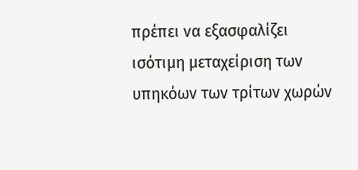πρέπει να εξασφαλίζει ισότιμη μεταχείριση των υπηκόων των τρίτων χωρών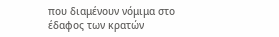που διαμένουν νόμιμα στο έδαφος των κρατών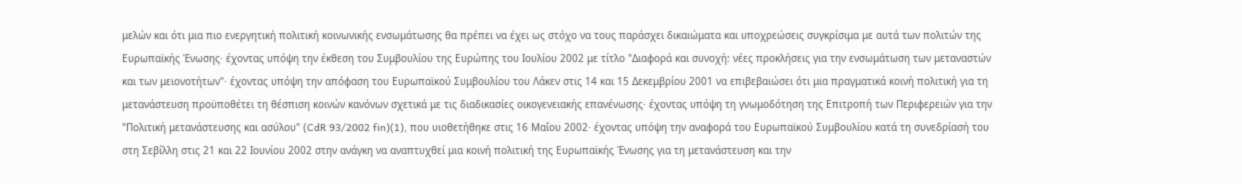μελών και ότι μια πιο ενεργητική πολιτική κοινωνικής ενσωμάτωσης θα πρέπει να έχει ως στόχο να τους παράσχει δικαιώματα και υποχρεώσεις συγκρίσιμα με αυτά των πολιτών της Ευρωπαϊκής Ένωσης· έχοντας υπόψη την έκθεση του Συμβουλίου της Ευρώπης του Ιουλίου 2002 με τίτλο "Διαφορά και συνοχή: νέες προκλήσεις για την ενσωμάτωση των μεταναστών και των μειονοτήτων"· έχοντας υπόψη την απόφαση του Ευρωπαϊκού Συμβουλίου του Λάκεν στις 14 και 15 Δεκεμβρίου 2001 να επιβεβαιώσει ότι μια πραγματικά κοινή πολιτική για τη μετανάστευση προϋποθέτει τη θέσπιση κοινών κανόνων σχετικά με τις διαδικασίες οικογενειακής επανένωσης· έχοντας υπόψη τη γνωμοδότηση της Επιτροπή των Περιφερειών για την "Πολιτική μετανάστευσης και ασύλου" (CdR 93/2002 fin)(1), που υιοθετήθηκε στις 16 Μαΐου 2002· έχοντας υπόψη την αναφορά του Ευρωπαϊκού Συμβουλίου κατά τη συνεδρίασή του στη Σεβίλλη στις 21 και 22 Ιουνίου 2002 στην ανάγκη να αναπτυχθεί μια κοινή πολιτική της Ευρωπαϊκής Ένωσης για τη μετανάστευση και την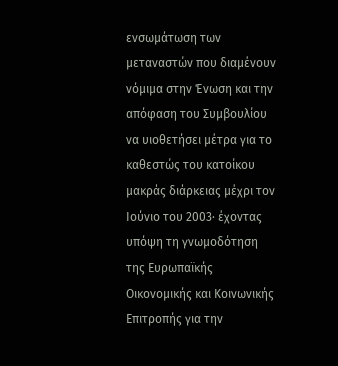ενσωμάτωση των μεταναστών που διαμένουν νόμιμα στην Ένωση και την απόφαση του Συμβουλίου να υιοθετήσει μέτρα για το καθεστώς του κατοίκου μακράς διάρκειας μέχρι τον Ιούνιο του 2003· έχοντας υπόψη τη γνωμοδότηση της Ευρωπαϊκής Οικονομικής και Κοινωνικής Επιτροπής για την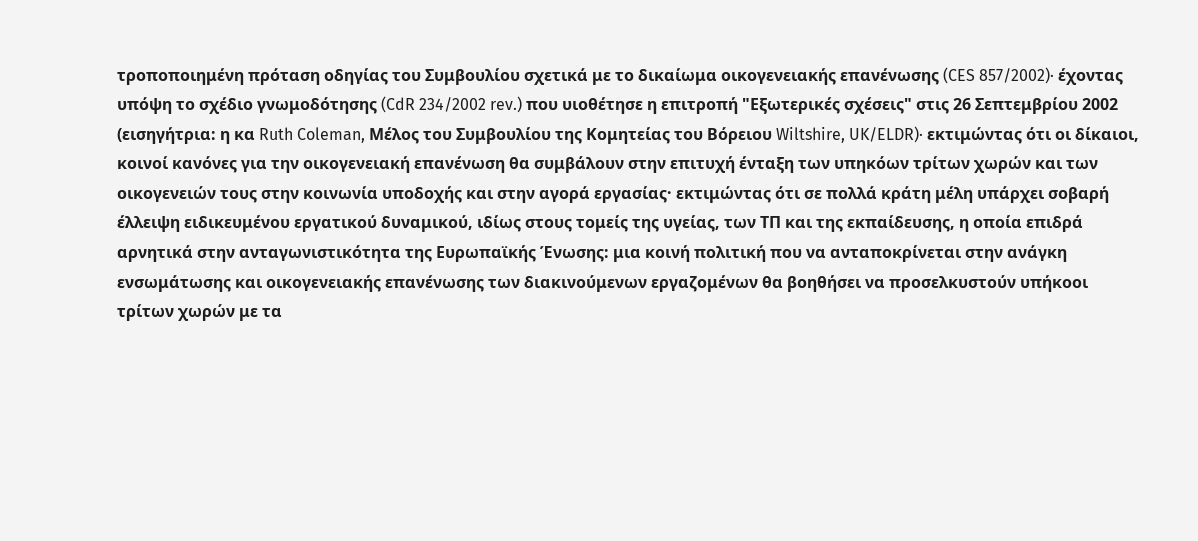τροποποιημένη πρόταση οδηγίας του Συμβουλίου σχετικά με το δικαίωμα οικογενειακής επανένωσης (CES 857/2002)· έχοντας υπόψη το σχέδιο γνωμοδότησης (CdR 234/2002 rev.) που υιοθέτησε η επιτροπή "Εξωτερικές σχέσεις" στις 26 Σεπτεμβρίου 2002 (εισηγήτρια: η κα Ruth Coleman, Μέλος του Συμβουλίου της Κομητείας του Βόρειου Wiltshire, UK/ELDR)· εκτιμώντας ότι οι δίκαιοι, κοινοί κανόνες για την οικογενειακή επανένωση θα συμβάλουν στην επιτυχή ένταξη των υπηκόων τρίτων χωρών και των οικογενειών τους στην κοινωνία υποδοχής και στην αγορά εργασίας· εκτιμώντας ότι σε πολλά κράτη μέλη υπάρχει σοβαρή έλλειψη ειδικευμένου εργατικού δυναμικού, ιδίως στους τομείς της υγείας, των ΤΠ και της εκπαίδευσης, η οποία επιδρά αρνητικά στην ανταγωνιστικότητα της Ευρωπαϊκής Ένωσης: μια κοινή πολιτική που να ανταποκρίνεται στην ανάγκη ενσωμάτωσης και οικογενειακής επανένωσης των διακινούμενων εργαζομένων θα βοηθήσει να προσελκυστούν υπήκοοι τρίτων χωρών με τα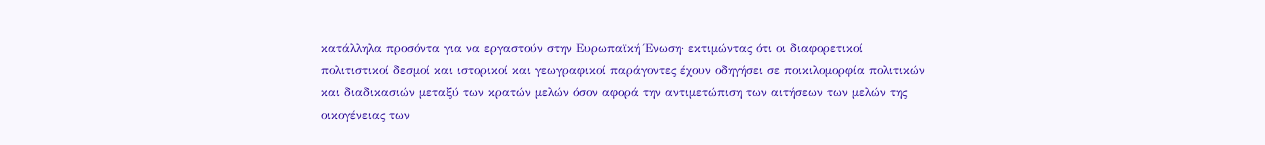κατάλληλα προσόντα για να εργαστούν στην Ευρωπαϊκή Ένωση· εκτιμώντας ότι οι διαφορετικοί πολιτιστικοί δεσμοί και ιστορικοί και γεωγραφικοί παράγοντες έχουν οδηγήσει σε ποικιλομορφία πολιτικών και διαδικασιών μεταξύ των κρατών μελών όσον αφορά την αντιμετώπιση των αιτήσεων των μελών της οικογένειας των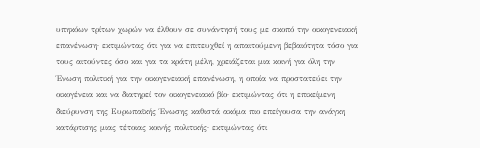υπηκόων τρίτων χωρών να έλθουν σε συνάντησή τους με σκοπό την οικογενειακή επανένωση· εκτιμώντας ότι για να επιτευχθεί η απαιτούμενη βεβαιότητα τόσο για τους αιτούντες όσο και για τα κράτη μέλη, χρειάζεται μια κοινή για όλη την Ένωση πολιτική για την οικογενειακή επανένωση, η οποία να προστατεύει την οικογένεια και να διατηρεί τον οικογενειακό βίο· εκτιμώντας ότι η επικείμενη διεύρυνση της Ευρωπαϊκής Ένωσης καθιστά ακόμα πιο επείγουσα την ανάγκη κατάρτισης μιας τέτοιας κοινής πολιτικής· εκτιμώντας ότι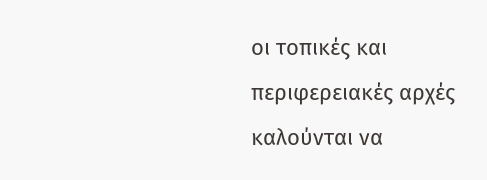οι τοπικές και περιφερειακές αρχές καλούνται να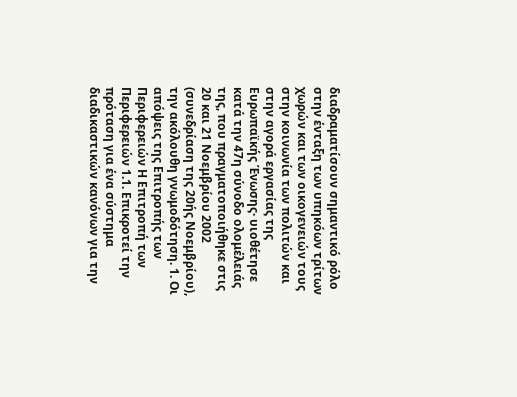διαδραματίσουν σημαντικό ρόλο στην ένταξη των υπηκόων τρίτων χωρών και των οικογενειών τους στην κοινωνία των πολιτών και στην αγορά εργασίας της Ευρωπαϊκής Ένωσης· υιοθέτησε κατά την 47η σύνοδο ολομέλειάς της, που πραγματοποιήθηκε στις 20 και 21 Νοεμβρίου 2002 (συνεδρίαση της 20ής Νοεμβρίου), την ακόλουθη γνωμοδότηση. 1. Οι απόψεις της Επιτροπής των Περιφερειών Η Επιτροπή των Περιφερειών 1.1. Επικροτεί την πρόταση για ένα σύστημα διαδικαστικών κανόνων για την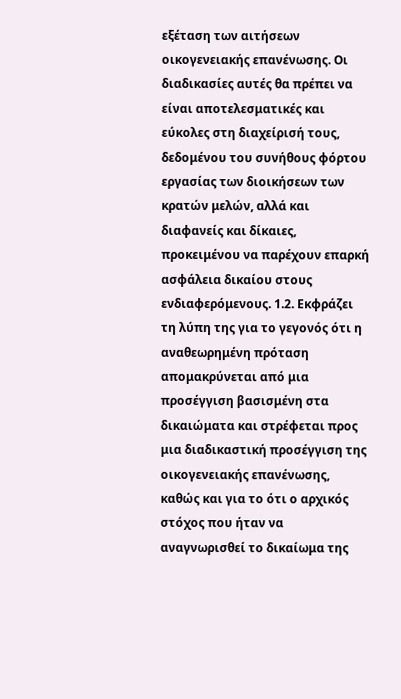εξέταση των αιτήσεων οικογενειακής επανένωσης. Οι διαδικασίες αυτές θα πρέπει να είναι αποτελεσματικές και εύκολες στη διαχείρισή τους, δεδομένου του συνήθους φόρτου εργασίας των διοικήσεων των κρατών μελών, αλλά και διαφανείς και δίκαιες, προκειμένου να παρέχουν επαρκή ασφάλεια δικαίου στους ενδιαφερόμενους. 1.2. Εκφράζει τη λύπη της για το γεγονός ότι η αναθεωρημένη πρόταση απομακρύνεται από μια προσέγγιση βασισμένη στα δικαιώματα και στρέφεται προς μια διαδικαστική προσέγγιση της οικογενειακής επανένωσης, καθώς και για το ότι ο αρχικός στόχος που ήταν να αναγνωρισθεί το δικαίωμα της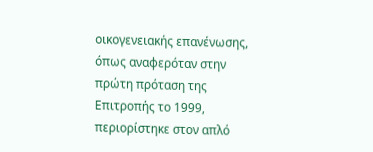οικογενειακής επανένωσης, όπως αναφερόταν στην πρώτη πρόταση της Επιτροπής το 1999, περιορίστηκε στον απλό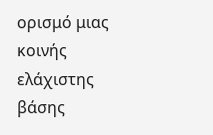ορισμό μιας κοινής ελάχιστης βάσης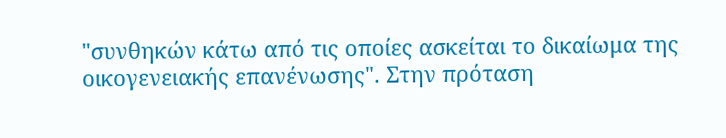"συνθηκών κάτω από τις οποίες ασκείται το δικαίωμα της οικογενειακής επανένωσης". Στην πρόταση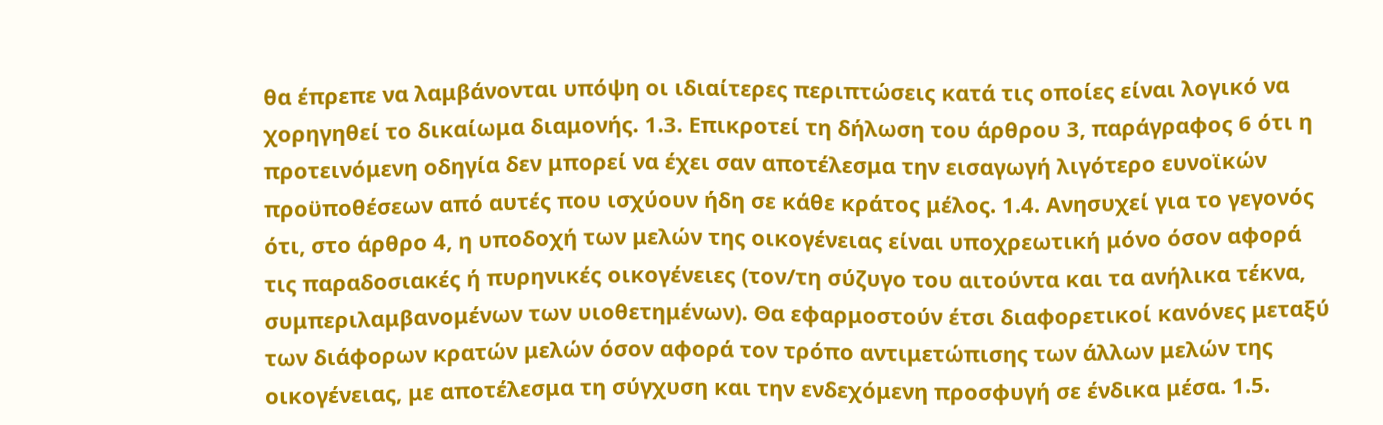θα έπρεπε να λαμβάνονται υπόψη οι ιδιαίτερες περιπτώσεις κατά τις οποίες είναι λογικό να χορηγηθεί το δικαίωμα διαμονής. 1.3. Επικροτεί τη δήλωση του άρθρου 3, παράγραφος 6 ότι η προτεινόμενη οδηγία δεν μπορεί να έχει σαν αποτέλεσμα την εισαγωγή λιγότερο ευνοϊκών προϋποθέσεων από αυτές που ισχύουν ήδη σε κάθε κράτος μέλος. 1.4. Ανησυχεί για το γεγονός ότι, στο άρθρο 4, η υποδοχή των μελών της οικογένειας είναι υποχρεωτική μόνο όσον αφορά τις παραδοσιακές ή πυρηνικές οικογένειες (τον/τη σύζυγο του αιτούντα και τα ανήλικα τέκνα, συμπεριλαμβανομένων των υιοθετημένων). Θα εφαρμοστούν έτσι διαφορετικοί κανόνες μεταξύ των διάφορων κρατών μελών όσον αφορά τον τρόπο αντιμετώπισης των άλλων μελών της οικογένειας, με αποτέλεσμα τη σύγχυση και την ενδεχόμενη προσφυγή σε ένδικα μέσα. 1.5.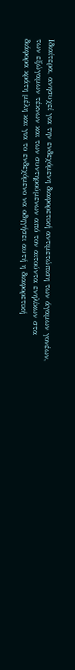Ιδιαίτερα, ανησυχεί για την ενδεχόμενη διαφορετική αντιμετώπιση των άγαμων γονέων, των εξώγαμων τέκνων και των συντηρούμενων από τον αιτούντα ενηλίκων στα διάφορα κράτη μέλη και για το ενδεχόμενο να οδηγήσει αυτή η διαφορετική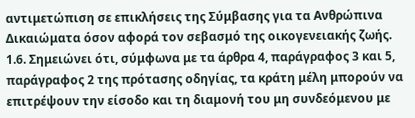αντιμετώπιση σε επικλήσεις της Σύμβασης για τα Ανθρώπινα Δικαιώματα όσον αφορά τον σεβασμό της οικογενειακής ζωής. 1.6. Σημειώνει ότι, σύμφωνα με τα άρθρα 4, παράγραφος 3 και 5, παράγραφος 2 της πρότασης οδηγίας, τα κράτη μέλη μπορούν να επιτρέψουν την είσοδο και τη διαμονή του μη συνδεόμενου με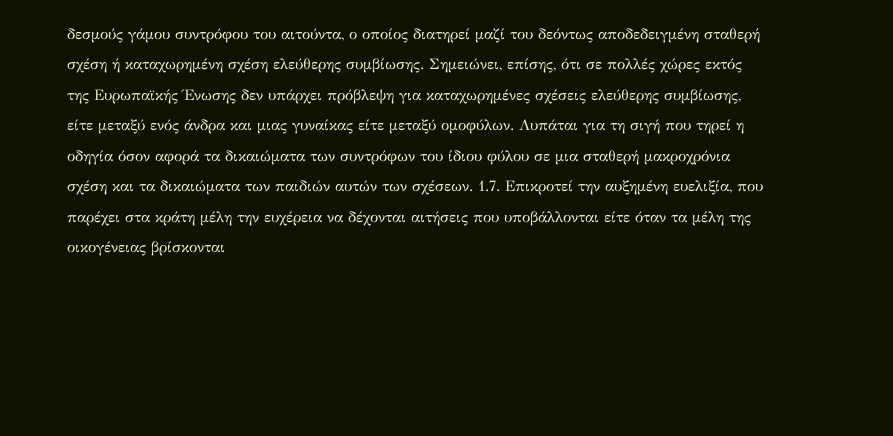δεσμούς γάμου συντρόφου του αιτούντα, ο οποίος διατηρεί μαζί του δεόντως αποδεδειγμένη σταθερή σχέση ή καταχωρημένη σχέση ελεύθερης συμβίωσης. Σημειώνει, επίσης, ότι σε πολλές χώρες εκτός της Ευρωπαϊκής Ένωσης δεν υπάρχει πρόβλεψη για καταχωρημένες σχέσεις ελεύθερης συμβίωσης, είτε μεταξύ ενός άνδρα και μιας γυναίκας είτε μεταξύ ομοφύλων. Λυπάται για τη σιγή που τηρεί η οδηγία όσον αφορά τα δικαιώματα των συντρόφων του ίδιου φύλου σε μια σταθερή μακροχρόνια σχέση και τα δικαιώματα των παιδιών αυτών των σχέσεων. 1.7. Επικροτεί την αυξημένη ευελιξία, που παρέχει στα κράτη μέλη την ευχέρεια να δέχονται αιτήσεις που υποβάλλονται είτε όταν τα μέλη της οικογένειας βρίσκονται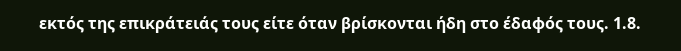εκτός της επικράτειάς τους είτε όταν βρίσκονται ήδη στο έδαφός τους. 1.8.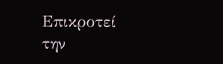Επικροτεί την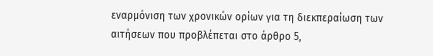εναρμόνιση των χρονικών ορίων για τη διεκπεραίωση των αιτήσεων που προβλέπεται στο άρθρο 5,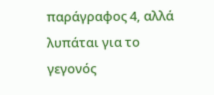παράγραφος 4, αλλά λυπάται για το γεγονός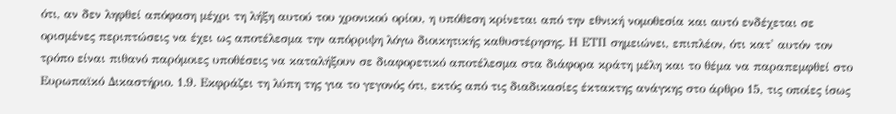ότι, αν δεν ληφθεί απόφαση μέχρι τη λήξη αυτού του χρονικού ορίου, η υπόθεση κρίνεται από την εθνική νομοθεσία και αυτό ενδέχεται σε ορισμένες περιπτώσεις να έχει ως αποτέλεσμα την απόρριψη λόγω διοικητικής καθυστέρησης. Η ΕΤΠ σημειώνει, επιπλέον, ότι κατ' αυτόν τον τρόπο είναι πιθανό παρόμοιες υποθέσεις να καταλήξουν σε διαφορετικό αποτέλεσμα στα διάφορα κράτη μέλη και το θέμα να παραπεμφθεί στο Ευρωπαϊκό Δικαστήριο. 1.9. Εκφράζει τη λύπη της για το γεγονός ότι, εκτός από τις διαδικασίες έκτακτης ανάγκης στο άρθρο 15, τις οποίες ίσως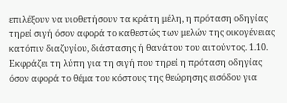επιλέξουν να υιοθετήσουν τα κράτη μέλη, η πρόταση οδηγίας τηρεί σιγή όσον αφορά το καθεστώς των μελών της οικογένειας κατόπιν διαζυγίου, διάστασης ή θανάτου του αιτούντος. 1.10. Εκφράζει τη λύπη για τη σιγή που τηρεί η πρόταση οδηγίας όσον αφορά το θέμα του κόστους της θεώρησης εισόδου για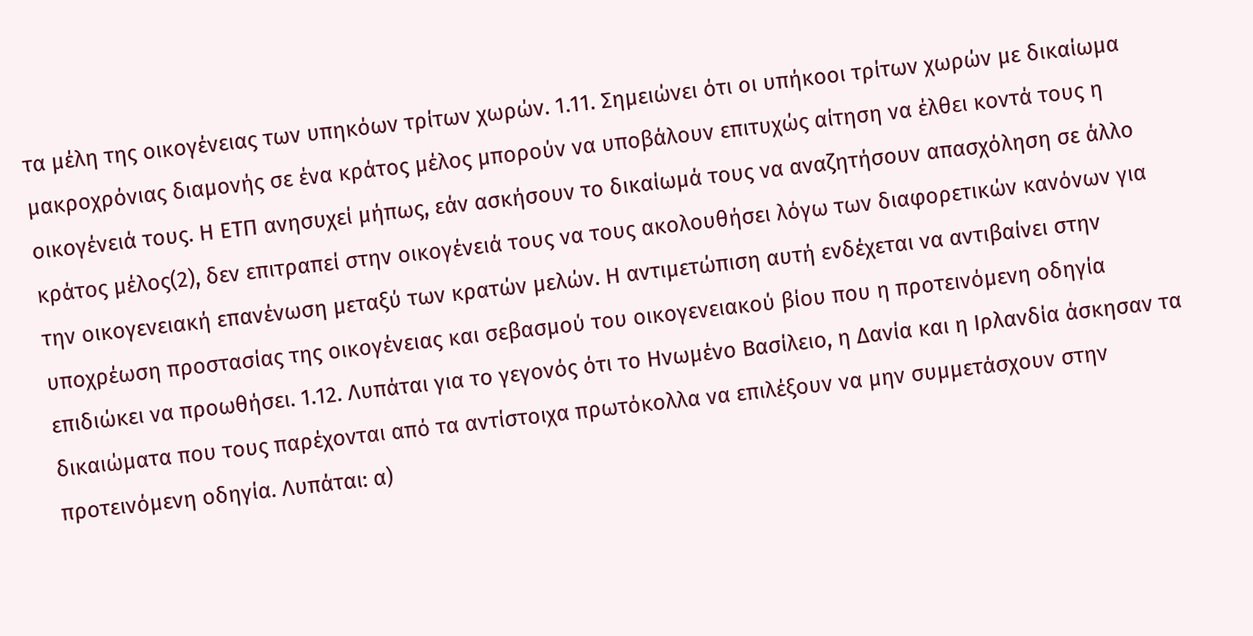τα μέλη της οικογένειας των υπηκόων τρίτων χωρών. 1.11. Σημειώνει ότι οι υπήκοοι τρίτων χωρών με δικαίωμα μακροχρόνιας διαμονής σε ένα κράτος μέλος μπορούν να υποβάλουν επιτυχώς αίτηση να έλθει κοντά τους η οικογένειά τους. Η ΕΤΠ ανησυχεί μήπως, εάν ασκήσουν το δικαίωμά τους να αναζητήσουν απασχόληση σε άλλο κράτος μέλος(2), δεν επιτραπεί στην οικογένειά τους να τους ακολουθήσει λόγω των διαφορετικών κανόνων για την οικογενειακή επανένωση μεταξύ των κρατών μελών. Η αντιμετώπιση αυτή ενδέχεται να αντιβαίνει στην υποχρέωση προστασίας της οικογένειας και σεβασμού του οικογενειακού βίου που η προτεινόμενη οδηγία επιδιώκει να προωθήσει. 1.12. Λυπάται για το γεγονός ότι το Ηνωμένο Βασίλειο, η Δανία και η Ιρλανδία άσκησαν τα δικαιώματα που τους παρέχονται από τα αντίστοιχα πρωτόκολλα να επιλέξουν να μην συμμετάσχουν στην προτεινόμενη οδηγία. Λυπάται: α)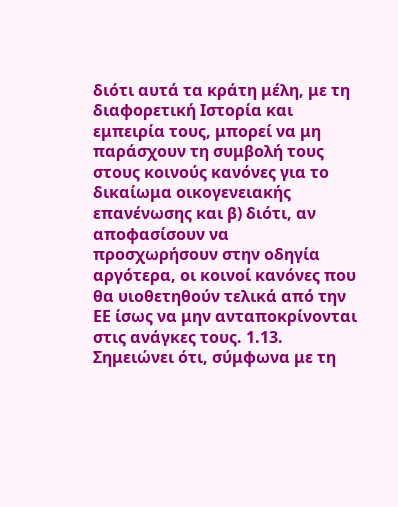διότι αυτά τα κράτη μέλη, με τη διαφορετική Ιστορία και εμπειρία τους, μπορεί να μη παράσχουν τη συμβολή τους στους κοινούς κανόνες για το δικαίωμα οικογενειακής επανένωσης και β) διότι, αν αποφασίσουν να προσχωρήσουν στην οδηγία αργότερα, οι κοινοί κανόνες που θα υιοθετηθούν τελικά από την ΕΕ ίσως να μην ανταποκρίνονται στις ανάγκες τους. 1.13. Σημειώνει ότι, σύμφωνα με τη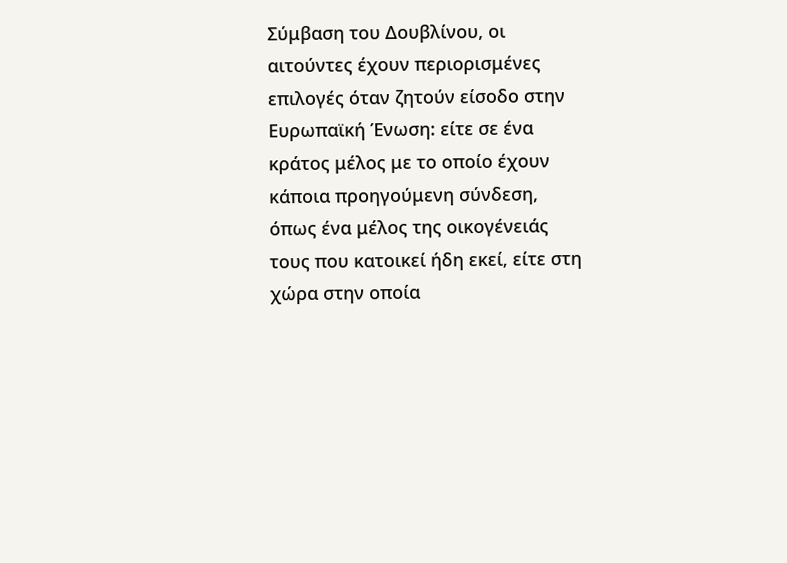Σύμβαση του Δουβλίνου, οι αιτούντες έχουν περιορισμένες επιλογές όταν ζητούν είσοδο στην Ευρωπαϊκή Ένωση: είτε σε ένα κράτος μέλος με το οποίο έχουν κάποια προηγούμενη σύνδεση, όπως ένα μέλος της οικογένειάς τους που κατοικεί ήδη εκεί, είτε στη χώρα στην οποία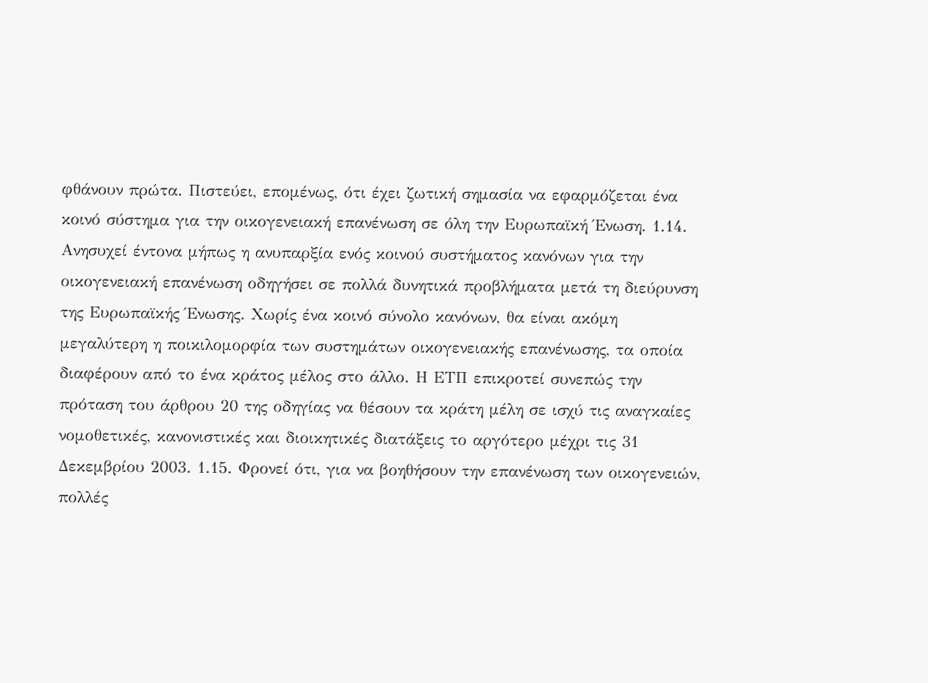φθάνουν πρώτα. Πιστεύει, επομένως, ότι έχει ζωτική σημασία να εφαρμόζεται ένα κοινό σύστημα για την οικογενειακή επανένωση σε όλη την Ευρωπαϊκή Ένωση. 1.14. Ανησυχεί έντονα μήπως η ανυπαρξία ενός κοινού συστήματος κανόνων για την οικογενειακή επανένωση οδηγήσει σε πολλά δυνητικά προβλήματα μετά τη διεύρυνση της Ευρωπαϊκής Ένωσης. Χωρίς ένα κοινό σύνολο κανόνων, θα είναι ακόμη μεγαλύτερη η ποικιλομορφία των συστημάτων οικογενειακής επανένωσης, τα οποία διαφέρουν από το ένα κράτος μέλος στο άλλο. Η ΕΤΠ επικροτεί συνεπώς την πρόταση του άρθρου 20 της οδηγίας να θέσουν τα κράτη μέλη σε ισχύ τις αναγκαίες νομοθετικές, κανονιστικές και διοικητικές διατάξεις το αργότερο μέχρι τις 31 Δεκεμβρίου 2003. 1.15. Φρονεί ότι, για να βοηθήσουν την επανένωση των οικογενειών, πολλές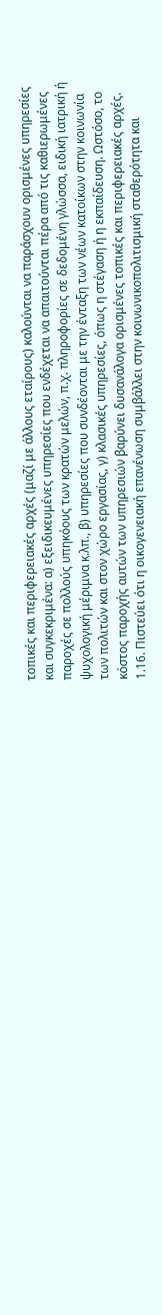τοπικές και περιφερειακές αρχές (μαζί με άλλους εταίρους) καλούνται να παράσχουν ορισμένες υπηρεσίες και συγκεκριμένα: α) εξειδικευμένες υπηρεσίες που ενδέχεται να απαιτούνται πέρα από τις καθιερωμένες παροχές σε πολλούς υπηκόους των κρατών μελών, π.χ. πληροφορίες σε δεδομένη γλώσσα, ειδική ιατρική ή ψυχολογική μέριμνα κ.λπ., β) υπηρεσίες που συνδέονται με την ένταξη των νέων κατοίκων στην κοινωνία των πολιτών και στον χώρο εργασίας, γ) κλασικές υπηρεσίες, όπως η στέγαση ή η εκπαίδευση. Ωστόσο, το κόστος παροχής αυτών των υπηρεσιών βαρύνει δυσανάλογα ορισμένες τοπικές και περιφερειακές αρχές. 1.16. Πιστεύει ότι η οικογενειακή επανένωση συμβάλλει στην κοινωνικοπολιτισμική σταθερότητα και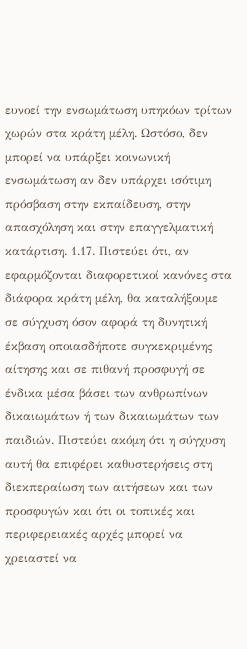ευνοεί την ενσωμάτωση υπηκόων τρίτων χωρών στα κράτη μέλη. Ωστόσο, δεν μπορεί να υπάρξει κοινωνική ενσωμάτωση αν δεν υπάρχει ισότιμη πρόσβαση στην εκπαίδευση, στην απασχόληση και στην επαγγελματική κατάρτιση. 1.17. Πιστεύει ότι, αν εφαρμόζονται διαφορετικοί κανόνες στα διάφορα κράτη μέλη, θα καταλήξουμε σε σύγχυση όσον αφορά τη δυνητική έκβαση οποιασδήποτε συγκεκριμένης αίτησης και σε πιθανή προσφυγή σε ένδικα μέσα βάσει των ανθρωπίνων δικαιωμάτων ή των δικαιωμάτων των παιδιών. Πιστεύει ακόμη ότι η σύγχυση αυτή θα επιφέρει καθυστερήσεις στη διεκπεραίωση των αιτήσεων και των προσφυγών και ότι οι τοπικές και περιφερειακές αρχές μπορεί να χρειαστεί να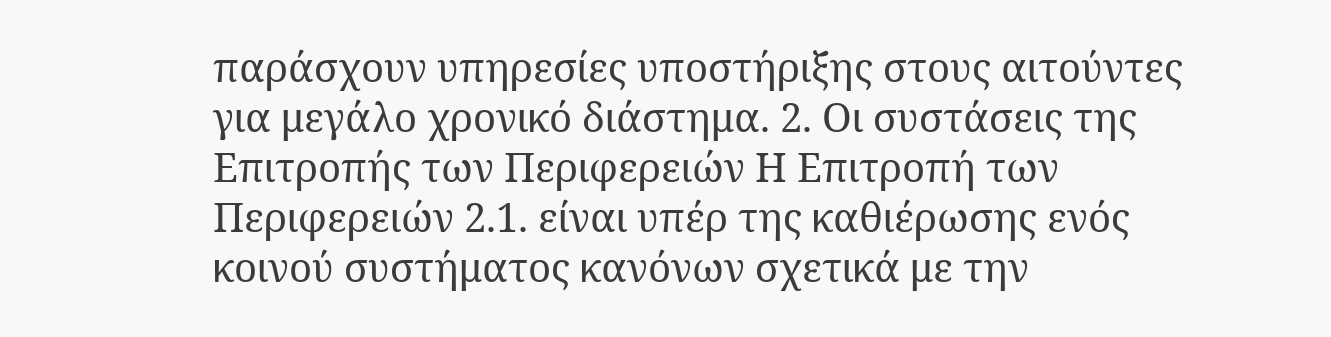παράσχουν υπηρεσίες υποστήριξης στους αιτούντες για μεγάλο χρονικό διάστημα. 2. Οι συστάσεις της Επιτροπής των Περιφερειών Η Επιτροπή των Περιφερειών 2.1. είναι υπέρ της καθιέρωσης ενός κοινού συστήματος κανόνων σχετικά με την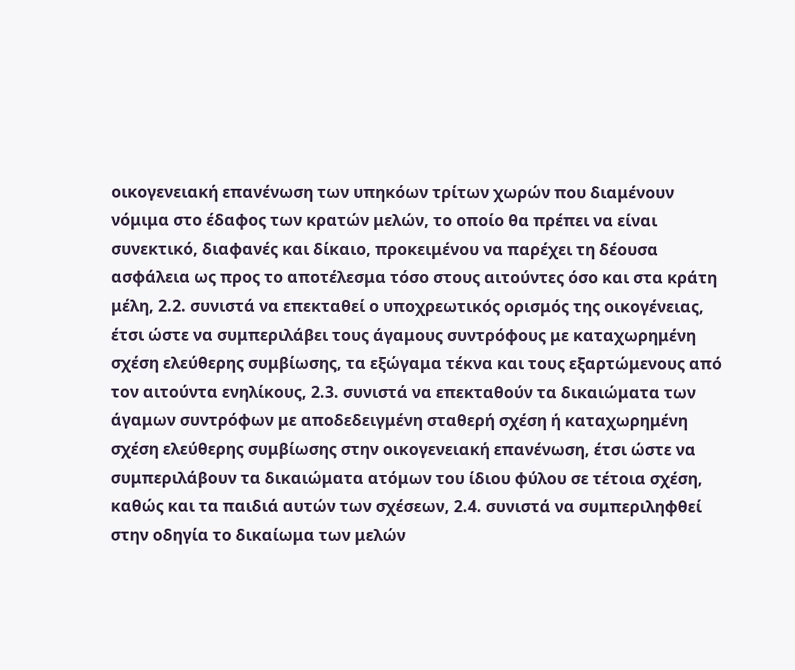οικογενειακή επανένωση των υπηκόων τρίτων χωρών που διαμένουν νόμιμα στο έδαφος των κρατών μελών, το οποίο θα πρέπει να είναι συνεκτικό, διαφανές και δίκαιο, προκειμένου να παρέχει τη δέουσα ασφάλεια ως προς το αποτέλεσμα τόσο στους αιτούντες όσο και στα κράτη μέλη, 2.2. συνιστά να επεκταθεί ο υποχρεωτικός ορισμός της οικογένειας, έτσι ώστε να συμπεριλάβει τους άγαμους συντρόφους με καταχωρημένη σχέση ελεύθερης συμβίωσης, τα εξώγαμα τέκνα και τους εξαρτώμενους από τον αιτούντα ενηλίκους, 2.3. συνιστά να επεκταθούν τα δικαιώματα των άγαμων συντρόφων με αποδεδειγμένη σταθερή σχέση ή καταχωρημένη σχέση ελεύθερης συμβίωσης στην οικογενειακή επανένωση, έτσι ώστε να συμπεριλάβουν τα δικαιώματα ατόμων του ίδιου φύλου σε τέτοια σχέση, καθώς και τα παιδιά αυτών των σχέσεων, 2.4. συνιστά να συμπεριληφθεί στην οδηγία το δικαίωμα των μελών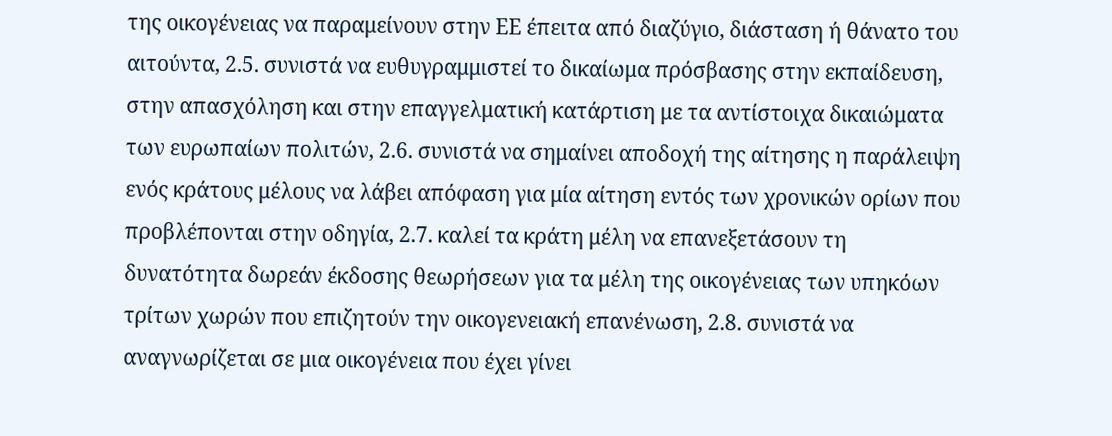της οικογένειας να παραμείνουν στην ΕΕ έπειτα από διαζύγιο, διάσταση ή θάνατο του αιτούντα, 2.5. συνιστά να ευθυγραμμιστεί το δικαίωμα πρόσβασης στην εκπαίδευση, στην απασχόληση και στην επαγγελματική κατάρτιση με τα αντίστοιχα δικαιώματα των ευρωπαίων πολιτών, 2.6. συνιστά να σημαίνει αποδοχή της αίτησης η παράλειψη ενός κράτους μέλους να λάβει απόφαση για μία αίτηση εντός των χρονικών ορίων που προβλέπονται στην οδηγία, 2.7. καλεί τα κράτη μέλη να επανεξετάσουν τη δυνατότητα δωρεάν έκδοσης θεωρήσεων για τα μέλη της οικογένειας των υπηκόων τρίτων χωρών που επιζητούν την οικογενειακή επανένωση, 2.8. συνιστά να αναγνωρίζεται σε μια οικογένεια που έχει γίνει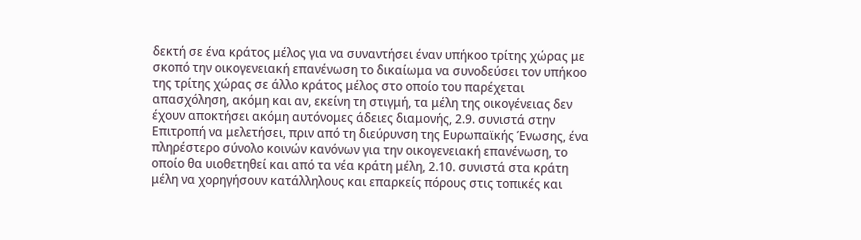δεκτή σε ένα κράτος μέλος για να συναντήσει έναν υπήκοο τρίτης χώρας με σκοπό την οικογενειακή επανένωση το δικαίωμα να συνοδεύσει τον υπήκοο της τρίτης χώρας σε άλλο κράτος μέλος στο οποίο του παρέχεται απασχόληση, ακόμη και αν, εκείνη τη στιγμή, τα μέλη της οικογένειας δεν έχουν αποκτήσει ακόμη αυτόνομες άδειες διαμονής, 2.9. συνιστά στην Επιτροπή να μελετήσει, πριν από τη διεύρυνση της Ευρωπαϊκής Ένωσης, ένα πληρέστερο σύνολο κοινών κανόνων για την οικογενειακή επανένωση, το οποίο θα υιοθετηθεί και από τα νέα κράτη μέλη, 2.10. συνιστά στα κράτη μέλη να χορηγήσουν κατάλληλους και επαρκείς πόρους στις τοπικές και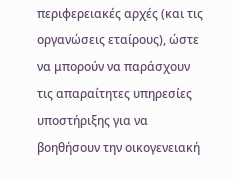περιφερειακές αρχές (και τις οργανώσεις εταίρους), ώστε να μπορούν να παράσχουν τις απαραίτητες υπηρεσίες υποστήριξης για να βοηθήσουν την οικογενειακή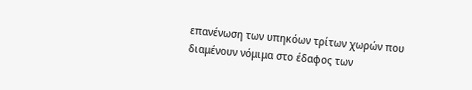επανένωση των υπηκόων τρίτων χωρών που διαμένουν νόμιμα στο έδαφος των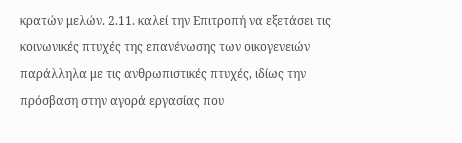κρατών μελών. 2.11. καλεί την Επιτροπή να εξετάσει τις κοινωνικές πτυχές της επανένωσης των οικογενειών παράλληλα με τις ανθρωπιστικές πτυχές, ιδίως την πρόσβαση στην αγορά εργασίας που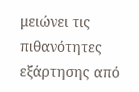μειώνει τις πιθανότητες εξάρτησης από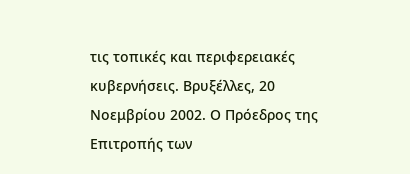τις τοπικές και περιφερειακές κυβερνήσεις. Βρυξέλλες, 20 Νοεμβρίου 2002. Ο Πρόεδρος της Επιτροπής των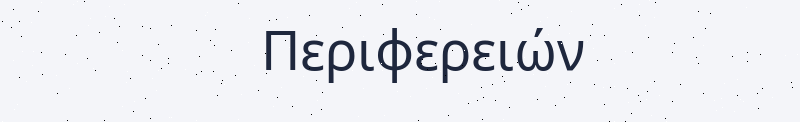Περιφερειών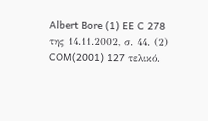Albert Bore (1) EE C 278 της 14.11.2002, σ. 44. (2) COM(2001) 127 τελικό.